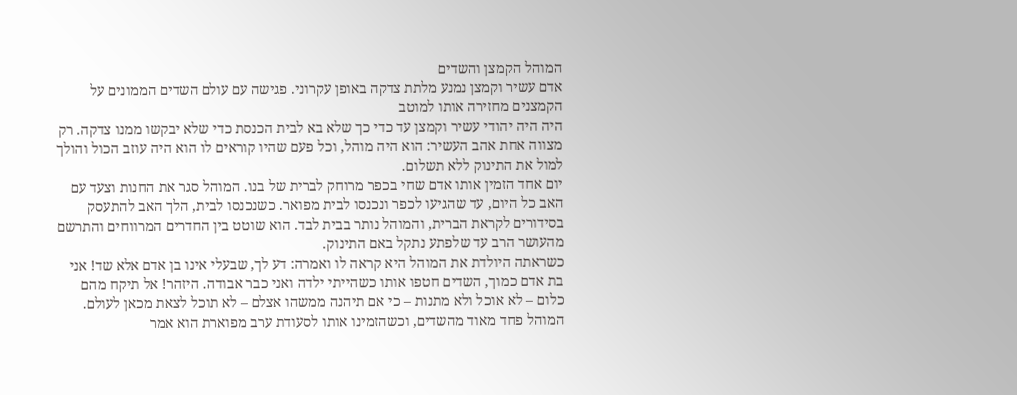המוהל הקמצן והשדים
אדם עשיר וקמצן נמנע מלתת צדקה באופן עקרוני. פגישה עם עולם השדים הממונים על הקמצנים מחזירה אותו למוטב
היה היה יהודי עשיר וקמצן עד כדי כך שלא בא לבית הכנסת כדי שלא יבקשו ממנו צדקה. רק מצווה אחת אהב העשיר: הוא היה מוהל, וכל פעם שהיו קוראים לו הוא היה עוזב הכול והולך למול את התינוק ללא תשלום.
יום אחד הזמין אותו אדם שחי בכפר מרוחק לברית של בנו. המוהל סגר את החנות וצעד עם האב כל היום, עד שהגיעו לכפר ונכנסו לבית מפואר. כשנכנסו לבית, הלך האב להתעסק בסידורים לקראת הברית, והמוהל נותר בבית לבד. הוא שוטט בין החדרים המרווחים והתרשם מהעושר הרב עד שלפתע נתקל באם התינוק.
כשראתה היולדת את המוהל היא קראה לו ואמרה: דע לך, שבעלי אינו בן אדם אלא שד! אני בת אדם כמוך, השדים חטפו אותו כשהייתי ילדה ואני כבר אבודה. היזהר! אל תיקח מהם כלום – לא אוכל ולא מתנות – כי אם תיהנה ממשהו אצלם – לא תוכל לצאת מכאן לעולם.
המוהל פחד מאוד מהשדים, וכשהזמינו אותו לסעודת ערב מפוארת הוא אמר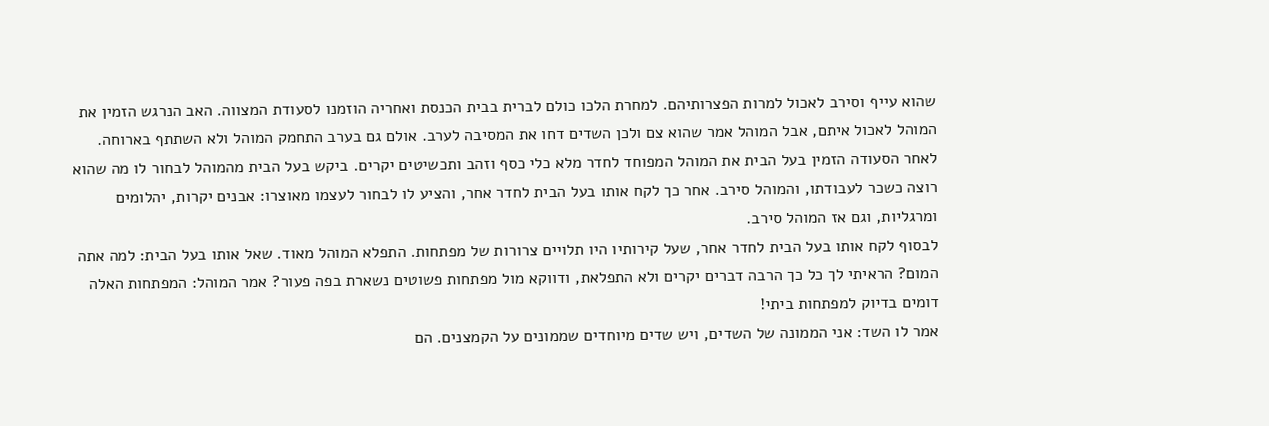שהוא עייף וסירב לאכול למרות הפצרותיהם. למחרת הלכו כולם לברית בבית הכנסת ואחריה הוזמנו לסעודת המצווה. האב הנרגש הזמין את המוהל לאכול איתם, אבל המוהל אמר שהוא צם ולכן השדים דחו את המסיבה לערב. אולם גם בערב התחמק המוהל ולא השתתף בארוחה.
לאחר הסעודה הזמין בעל הבית את המוהל המפוחד לחדר מלא כלי כסף וזהב ותכשיטים יקרים. ביקש בעל הבית מהמוהל לבחור לו מה שהוא רוצה כשכר לעבודתו, והמוהל סירב. אחר כך לקח אותו בעל הבית לחדר אחר, והציע לו לבחור לעצמו מאוצרו: אבנים יקרות, יהלומים ומרגליות, וגם אז המוהל סירב.
לבסוף לקח אותו בעל הבית לחדר אחר, שעל קירותיו היו תלויים צרורות של מפתחות. התפלא המוהל מאוד. שאל אותו בעל הבית: למה אתה המום? הראיתי לך כל כך הרבה דברים יקרים ולא התפלאת, ודווקא מול מפתחות פשוטים נשארת בפה פעור? אמר המוהל: המפתחות האלה דומים בדיוק למפתחות ביתי!
אמר לו השד: אני הממונה של השדים, ויש שדים מיוחדים שממונים על הקמצנים. הם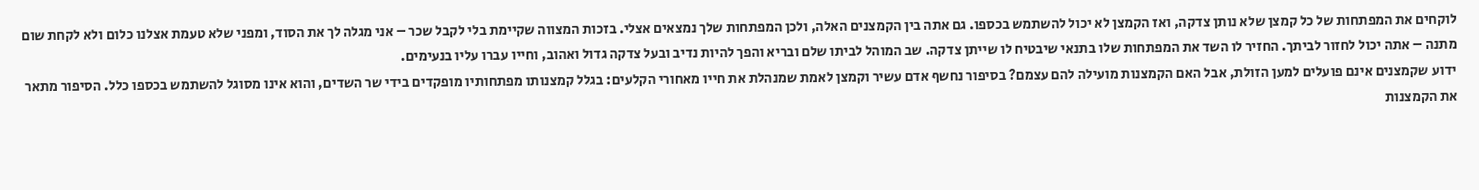לוקחים את המפתחות של כל קמצן שלא נותן צדקה, ואז הקמצן לא יכול להשתמש בכספו. גם אתה בין הקמצנים האלה, ולכן המפתחות שלך נמצאים אצלי. בזכות המצווה שקיימת בלי לקבל שכר – אני מגלה לך את הסוד, ומפני שלא טעמת אצלנו כלום ולא לקחת שום מתנה – אתה יכול לחזור לביתך. החזיר לו השד את המפתחות שלו בתנאי שיבטיח לו שייתן צדקה. שב המוהל לביתו שלם ובריא והפך להיות נדיב ובעל צדקה גדול ואהוב, וחייו עברו עליו בנעימים.
ידוע שקמצנים אינם פועלים למען הזולת, אבל האם הקמצנות מועילה להם עצמם? בסיפור נחשף אדם עשיר וקמצן לאמת שמנהלת את חייו מאחורי הקלעים: בגלל קמצנותו מפתחותיו מופקדים בידי שר השדים, והוא אינו מסוגל להשתמש בכספו כלל. הסיפור מתאר את הקמצנות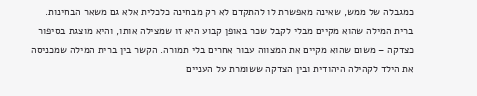כמגבלה של ממש, שאינה מאפשרת לו להתקדם לא רק מבחינה כלכלית אלא גם משאר הבחינות.
ברית המילה שהוא מקיים מבלי לקבל שכר באופן קבוע היא זו שמצילה אותו, והיא מוצגת בסיפור כצדקה – משום שהוא מקיים את המצווה עבור אחרים בלי תמורה. הקשר בין ברית המילה שמכניסה את הילד לקהילה היהודית ובין הצדקה ששומרת על העניים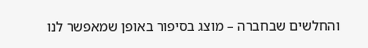והחלשים שבחברה – מוצג בסיפור באופן שמאפשר לנו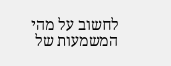לחשוב על מהי המשמעות של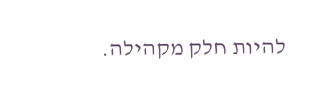להיות חלק מקהילה.